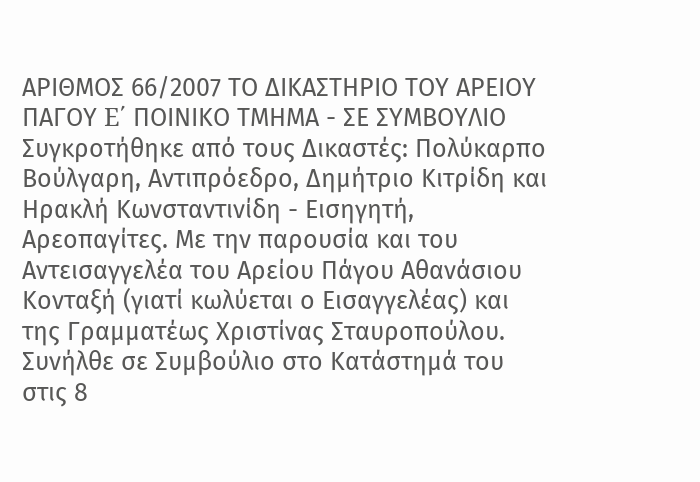ΑΡΙΘΜΟΣ 66/2007 ΤΟ ΔΙΚΑΣΤΗΡΙΟ ΤΟΥ ΑΡΕΙΟΥ ΠΑΓΟΥ E΄ ΠΟΙΝΙΚΟ ΤΜΗΜΑ - ΣΕ ΣΥΜΒΟΥΛΙΟ Συγκροτήθηκε από τους Δικαστές: Πολύκαρπο Βούλγαρη, Αντιπρόεδρο, Δημήτριο Κιτρίδη και Ηρακλή Κωνσταντινίδη - Εισηγητή, Αρεοπαγίτες. Με την παρουσία και του Αντεισαγγελέα του Αρείου Πάγου Αθανάσιου Κονταξή (γιατί κωλύεται ο Εισαγγελέας) και της Γραμματέως Χριστίνας Σταυροπούλου. Συνήλθε σε Συμβούλιο στο Κατάστημά του στις 8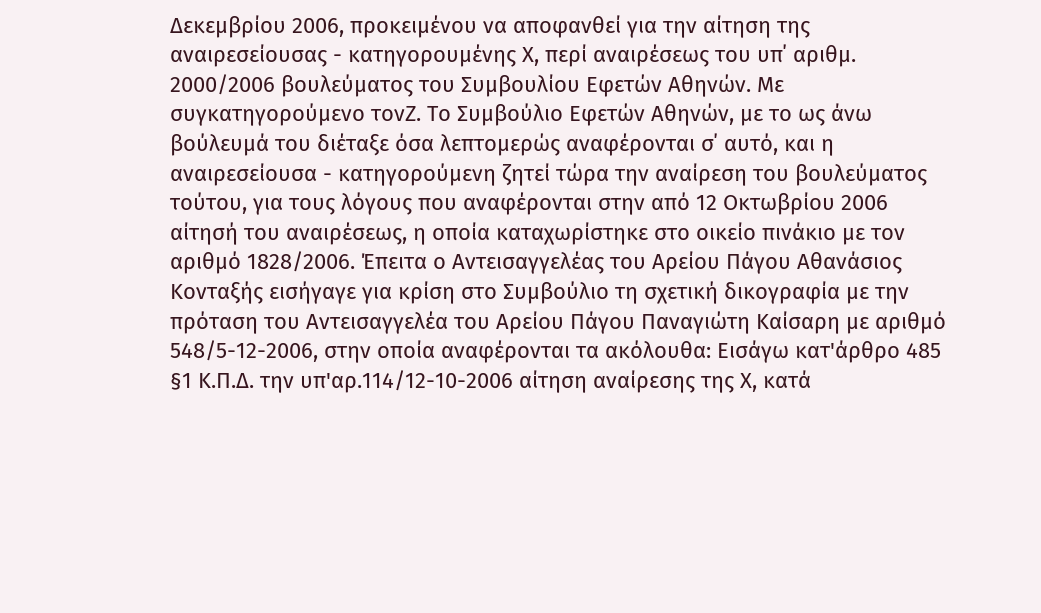Δεκεμβρίου 2006, προκειμένου να αποφανθεί για την αίτηση της αναιρεσείουσας - κατηγορουμένης Χ, περί αναιρέσεως του υπ΄ αριθμ. 2000/2006 βουλεύματος του Συμβουλίου Εφετών Αθηνών. Με συγκατηγορούμενο τονΖ. Το Συμβούλιο Εφετών Αθηνών, με το ως άνω βούλευμά του διέταξε όσα λεπτομερώς αναφέρονται σ΄ αυτό, και η αναιρεσείουσα - κατηγορούμενη ζητεί τώρα την αναίρεση του βουλεύματος τούτου, για τους λόγους που αναφέρονται στην από 12 Οκτωβρίου 2006 αίτησή του αναιρέσεως, η οποία καταχωρίστηκε στο οικείο πινάκιο με τον αριθμό 1828/2006. Έπειτα ο Αντεισαγγελέας του Αρείου Πάγου Αθανάσιος Κονταξής εισήγαγε για κρίση στο Συμβούλιο τη σχετική δικογραφία με την πρόταση του Αντεισαγγελέα του Αρείου Πάγου Παναγιώτη Καίσαρη με αριθμό 548/5-12-2006, στην οποία αναφέρονται τα ακόλουθα: Εισάγω κατ'άρθρο 485 §1 Κ.Π.Δ. την υπ'αρ.114/12-10-2006 αίτηση αναίρεσης της Χ, κατά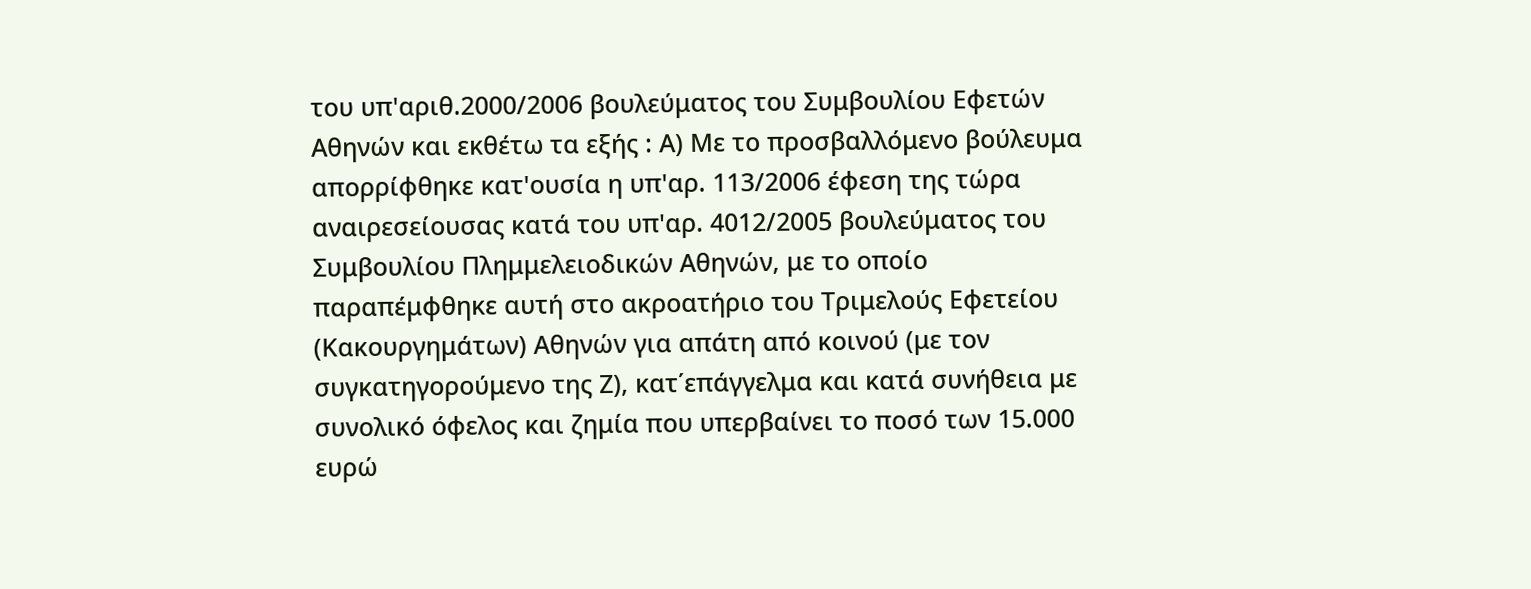του υπ'αριθ.2000/2006 βουλεύματος του Συμβουλίου Εφετών Αθηνών και εκθέτω τα εξής : Α) Με το προσβαλλόμενο βούλευμα απορρίφθηκε κατ'ουσία η υπ'αρ. 113/2006 έφεση της τώρα αναιρεσείουσας κατά του υπ'αρ. 4012/2005 βουλεύματος του Συμβουλίου Πλημμελειοδικών Αθηνών, με το οποίο παραπέμφθηκε αυτή στο ακροατήριο του Τριμελούς Εφετείου (Κακουργημάτων) Αθηνών για απάτη από κοινού (με τον συγκατηγορούμενο της Ζ), κατ΄επάγγελμα και κατά συνήθεια με συνολικό όφελος και ζημία που υπερβαίνει το ποσό των 15.000 ευρώ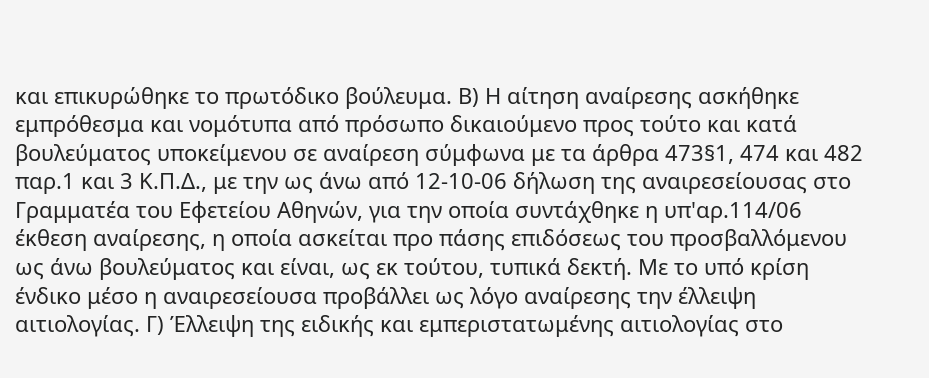και επικυρώθηκε το πρωτόδικο βούλευμα. Β) Η αίτηση αναίρεσης ασκήθηκε εμπρόθεσμα και νομότυπα από πρόσωπο δικαιούμενο προς τούτο και κατά βουλεύματος υποκείμενου σε αναίρεση σύμφωνα με τα άρθρα 473§1, 474 και 482 παρ.1 και 3 Κ.Π.Δ., με την ως άνω από 12-10-06 δήλωση της αναιρεσείουσας στο Γραμματέα του Εφετείου Αθηνών, για την οποία συντάχθηκε η υπ'αρ.114/06 έκθεση αναίρεσης, η οποία ασκείται προ πάσης επιδόσεως του προσβαλλόμενου ως άνω βουλεύματος και είναι, ως εκ τούτου, τυπικά δεκτή. Με το υπό κρίση ένδικο μέσο η αναιρεσείουσα προβάλλει ως λόγο αναίρεσης την έλλειψη αιτιολογίας. Γ) Έλλειψη της ειδικής και εμπεριστατωμένης αιτιολογίας στο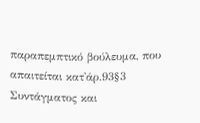παραπεμπτικό βούλευμα, που απαιτείται κατ'άρ.93§3 Συντάγματος και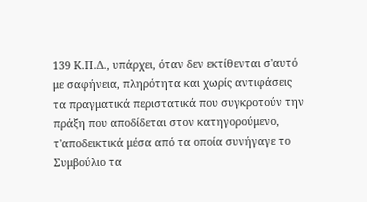139 Κ.Π.Δ., υπάρχει, όταν δεν εκτίθενται σ'αυτό με σαφήνεια, πληρότητα και χωρίς αντιφάσεις τα πραγματικά περιστατικά που συγκροτούν την πράξη που αποδίδεται στον κατηγορούμενο, τ'αποδεικτικά μέσα από τα οποία συνήγαγε το Συμβούλιο τα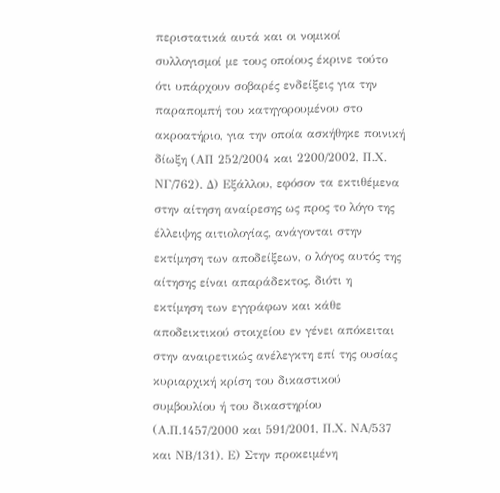περιστατικά αυτά και οι νομικοί συλλογισμοί με τους οποίους έκρινε τούτο ότι υπάρχουν σοβαρές ενδείξεις για την παραπομπή του κατηγορουμένου στο ακροατήριο, για την οποία ασκήθηκε ποινική δίωξη (ΑΠ 252/2004 και 2200/2002, Π.Χ. ΝΓ/762). Δ) Εξάλλου, εφόσον τα εκτιθέμενα στην αίτηση αναίρεσης ως προς το λόγο της έλλειψης αιτιολογίας, ανάγονται στην εκτίμηση των αποδείξεων, ο λόγος αυτός της αίτησης είναι απαράδεκτος, διότι η εκτίμηση των εγγράφων και κάθε αποδεικτικού στοιχείου εν γένει απόκειται στην αναιρετικώς ανέλεγκτη επί της ουσίας κυριαρχική κρίση του δικαστικού συμβουλίου ή του δικαστηρίου (Α.Π.1457/2000 και 591/2001, Π.Χ. ΝΑ/537 και ΝΒ/131). Ε) Στην προκειμένη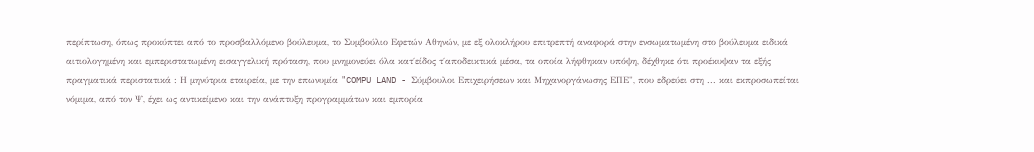περίπτωση, όπως προκύπτει από το προσβαλλόμενο βούλευμα, το Συμβούλιο Εφετών Αθηνών, με εξ ολοκλήρου επιτρεπτή αναφορά στην ενσωματωμένη στο βούλευμα ειδικά αιτιολογημένη και εμπεριστατωμένη εισαγγελική πρόταση, που μνημονεύει όλα κατ΄είδος τ΄αποδεικτικά μέσα, τα οποία λήφθηκαν υπόψη, δέχθηκε ότι προέκυψαν τα εξής πραγματικά περιστατικά : Η μηνύτρια εταιρεία, με την επωνυμία "COMPU LAND - Σύμβουλοι Επιχειρήσεων και Μηχανοργάνωσης ΕΠΕ", που εδρεύει στη ... και εκπροσωπείται νόμιμα, από τον Ψ, έχει ως αντικείμενο και την ανάπτυξη προγραμμάτων και εμπορία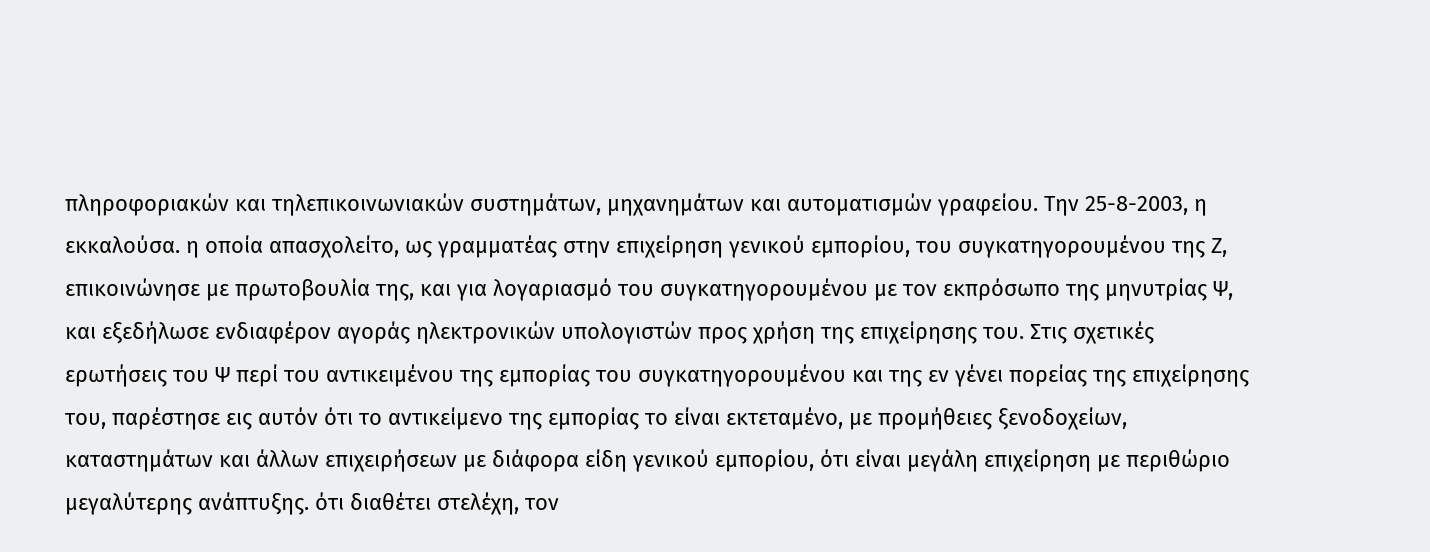πληροφοριακών και τηλεπικοινωνιακών συστημάτων, μηχανημάτων και αυτοματισμών γραφείου. Την 25-8-2003, η εκκαλούσα. η οποία απασχολείτο, ως γραμματέας στην επιχείρηση γενικού εμπορίου, του συγκατηγορουμένου της Ζ, επικοινώνησε με πρωτοβουλία της, και για λογαριασμό του συγκατηγορουμένου με τον εκπρόσωπο της μηνυτρίας Ψ, και εξεδήλωσε ενδιαφέρον αγοράς ηλεκτρονικών υπολογιστών προς χρήση της επιχείρησης του. Στις σχετικές ερωτήσεις του Ψ περί του αντικειμένου της εμπορίας του συγκατηγορουμένου και της εν γένει πορείας της επιχείρησης του, παρέστησε εις αυτόν ότι το αντικείμενο της εμπορίας το είναι εκτεταμένο, με προμήθειες ξενοδοχείων, καταστημάτων και άλλων επιχειρήσεων με διάφορα είδη γενικού εμπορίου, ότι είναι μεγάλη επιχείρηση με περιθώριο μεγαλύτερης ανάπτυξης. ότι διαθέτει στελέχη, τον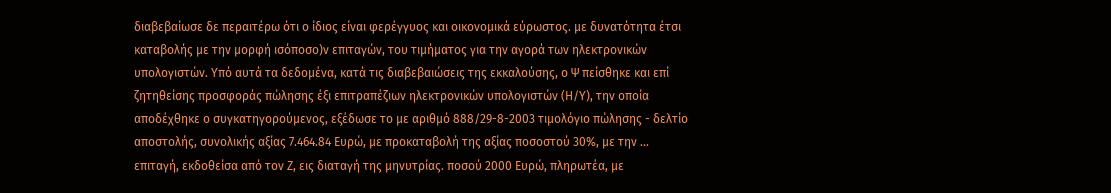διαβεβαίωσε δε περαιτέρω ότι ο ίδιος είναι φερέγγυος και οικονομικά εύρωστος. με δυνατότητα έτσι καταβολής με την μορφή ισόποσο)ν επιταγών, του τιμήματος για την αγορά των ηλεκτρονικών υπολογιστών. Υπό αυτά τα δεδομένα, κατά τις διαβεβαιώσεις της εκκαλούσης, ο Ψ πείσθηκε και επί ζητηθείσης προσφοράς πώλησης έξι επιτραπέζιων ηλεκτρονικών υπολογιστών (Η/Υ), την οποία αποδέχθηκε ο συγκατηγορούμενος, εξέδωσε το με αριθμό 888/29-8-2003 τιμολόγιο πώλησης - δελτίο αποστολής, συνολικής αξίας 7.464.84 Ευρώ, με προκαταβολή της αξίας ποσοστού 30%, με την ... επιταγή, εκδοθείσα από τον Ζ, εις διαταγή της μηνυτρίας. ποσού 2000 Ευρώ, πληρωτέα, με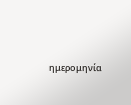ημερομηνία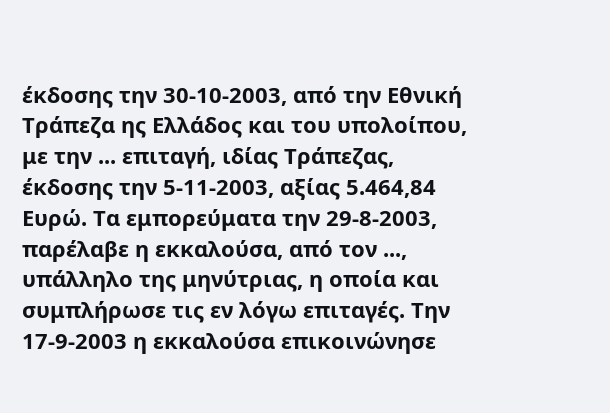έκδοσης την 30-10-2003, από την Εθνική Τράπεζα ης Ελλάδος και του υπολοίπου, με την ... επιταγή, ιδίας Τράπεζας, έκδοσης την 5-11-2003, αξίας 5.464,84 Ευρώ. Τα εμπορεύματα την 29-8-2003, παρέλαβε η εκκαλούσα, από τον ..., υπάλληλο της μηνύτριας, η οποία και συμπλήρωσε τις εν λόγω επιταγές. Την 17-9-2003 η εκκαλούσα επικοινώνησε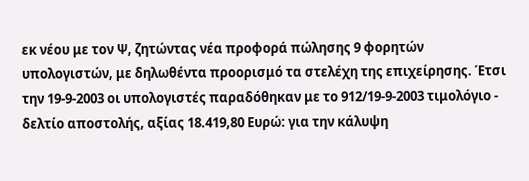εκ νέου με τον Ψ, ζητώντας νέα προφορά πώλησης 9 φορητών υπολογιστών, με δηλωθέντα προορισμό τα στελέχη της επιχείρησης. Έτσι την 19-9-2003 οι υπολογιστές παραδόθηκαν με το 912/19-9-2003 τιμολόγιο - δελτίο αποστολής, αξίας 18.419,80 Ευρώ: για την κάλυψη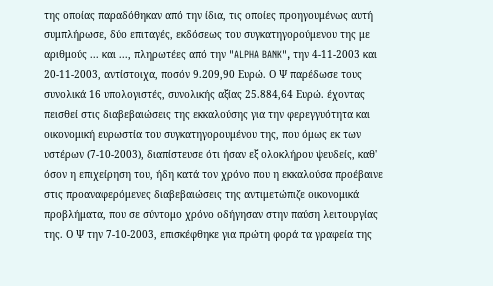της οποίας παραδόθηκαν από την ίδια, τις οποίες προηγουμένως αυτή συμπλήρωσε, δύο επιταγές, εκδόσεως του συγκατηγορούμενου της με αριθμούς ... και ..., πληρωτέες από την "ALPHA BANK", την 4-11-2003 και 20-11-2003, αντίστοιχα, ποσόν 9.209,90 Ευρώ. Ο Ψ παρέδωσε τους συνολικά 16 υπολογιστές, συνολικής αξίας 25.884,64 Ευρώ. έχοντας πεισθεί στις διαβεβαιώσεις της εκκαλούσης για την φερεγγυότητα και οικονομική ευρωστία του συγκατηγορουμένου της, που όμως εκ των υστέρων (7-10-2003), διαπίστευσε ότι ήσαν εξ ολοκλήρου ψευδείς, καθ' όσον η επιχείρηση του, ήδη κατά τον χρόνο που η εκκαλούσα προέβαινε στις προαναφερόμενες διαβεβαιώσεις της αντιμετώπιζε οικονομικά προβλήματα, που σε σύντομο χρόνο οδήγησαν στην παύση λειτουργίας της. Ο Ψ την 7-10-2003, επισκέφθηκε για πρώτη φορά τα γραφεία της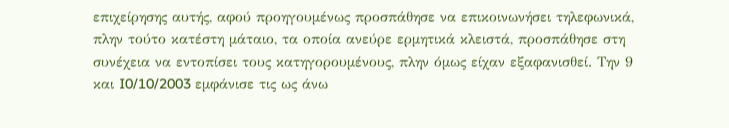επιχείρησης αυτής, αφού προηγουμένως προσπάθησε να επικοινωνήσει τηλεφωνικά, πλην τούτο κατέστη μάταιο, τα οποία ανεύρε ερμητικά κλειστά, προσπάθησε στη συνέχεια να εντοπίσει τους κατηγορουμένους, πλην όμως είχαν εξαφανισθεί. Την 9 και I0/10/2003 εμφάνισε τις ως άνω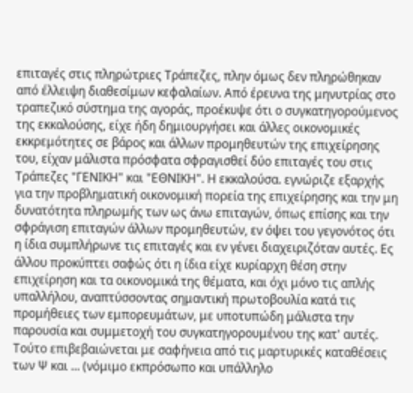επιταγές στις πληρώτριες Τράπεζες, πλην όμως δεν πληρώθηκαν από έλλειψη διαθεσίμων κεφαλαίων. Από έρευνα της μηνυτρίας στο τραπεζικό σύστημα της αγοράς, προέκυψε ότι ο συγκατηγορούμενος της εκκαλούσης, είχε ήδη δημιουργήσει και άλλες οικονομικές εκκρεμότητες σε βάρος και άλλων προμηθευτών της επιχείρησης του, είχαν μάλιστα πρόσφατα σφραγισθεί δύο επιταγές του στις Τράπεζες "ΓΕΝΙΚΗ" και "ΕΘΝΙΚΗ". Η εκκαλούσα. εγνώριζε εξαρχής για την προβληματική οικονομική πορεία της επιχείρησης και την μη δυνατότητα πληρωμής των ως άνω επιταγών, όπως επίσης και την σφράγιση επιταγών άλλων προμηθευτών, εν όψει του γεγονότος ότι η ίδια συμπλήρωνε τις επιταγές και εν γένει διαχειριζόταν αυτές. Ες άλλου προκύπτει σαφώς ότι η ίδια είχε κυρίαρχη θέση στην επιχείρηση και τα οικονομικά της θέματα, και όχι μόνο τις απλής υπαλλήλου, αναπτύσσοντας σημαντική πρωτοβουλία κατά τις προμήθειες των εμπορευμάτων, με υποτυπώδη μάλιστα την παρουσία και συμμετοχή του συγκατηγορουμένου της κατ' αυτές. Τούτο επιβεβαιώνεται με σαφήνεια από τις μαρτυρικές καταθέσεις των Ψ και ... (νόμιμο εκπρόσωπο και υπάλληλο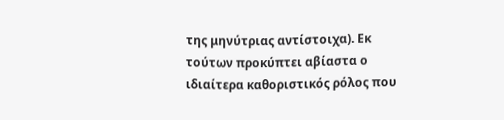της μηνύτριας αντίστοιχα). Εκ τούτων προκύπτει αβίαστα ο ιδιαίτερα καθοριστικός ρόλος που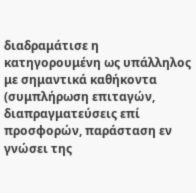διαδραμάτισε η κατηγορουμένη ως υπάλληλος με σημαντικά καθήκοντα (συμπλήρωση επιταγών, διαπραγματεύσεις επί προσφορών, παράσταση εν γνώσει της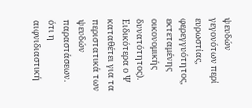ψευδών γεγονότων περί ευρωστίας, φερεγγυότητος, εκτεταμένης οικονομικής δυνατότητος). Ειδικότερα ο Ψ καταθέτει για τα περιστατικά των ψευδών παραστάσεων. ότι η αιφνιδιαστική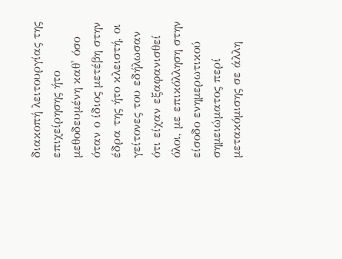διακοπή λειτουργίας της επιχείρησης ήτο μεθοδευμένη καθ' όσο όταν ο ίδιος μετέβη στην έδρα της ήτο κλειστή, οι γείτονες του εδήλωσαν ότι είχαν εξαφανισθεί όλοι, με επικόλληση στην είσοδο ενημερωτικού σημειώματος περί μετακόμισης σε άλλη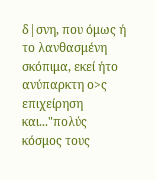δ|σνη, που όμως ή το λανθασμένη σκόπιμα, εκεί ήτο ανύπαρκτη ο>ς επιχείρηση και..."πολύς κόσμος τους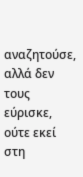αναζητούσε, αλλά δεν τους εύρισκε, ούτε εκεί στη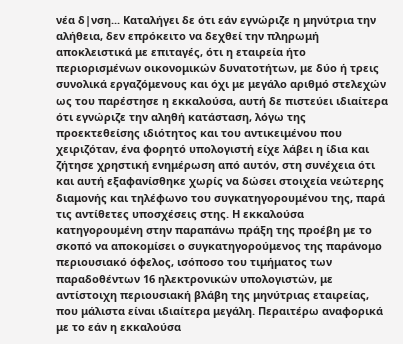νέα δ|νση... Καταλήγει δε ότι εάν εγνώριζε η μηνύτρια την αλήθεια, δεν επρόκειτο να δεχθεί την πληρωμή αποκλειστικά με επιταγές, ότι η εταιρεία ήτο περιορισμένων οικονομικών δυνατοτήτων, με δύο ή τρεις συνολικά εργαζόμενους και όχι με μεγάλο αριθμό στελεχών ως του παρέστησε η εκκαλούσα, αυτή δε πιστεύει ιδιαίτερα ότι εγνώριζε την αληθή κατάσταση, λόγω της προεκτεθείσης ιδιότητος και του αντικειμένου που χειριζόταν, ένα φορητό υπολογιστή είχε λάβει η ίδια και ζήτησε χρηστική ενημέρωση από αυτόν, στη συνέχεια ότι και αυτή εξαφανίσθηκε χωρίς να δώσει στοιχεία νεώτερης διαμονής και τηλέφωνο του συγκατηγορουμένου της, παρά τις αντίθετες υποσχέσεις στης. Η εκκαλούσα κατηγορουμένη στην παραπάνω πράξη της προέβη με το σκοπό να αποκομίσει ο συγκατηγορούμενος της παράνομο περιουσιακό όφελος, ισόποσο του τιμήματος των παραδοθέντων 16 ηλεκτρονικών υπολογιστών, με αντίστοιχη περιουσιακή βλάβη της μηνύτριας εταιρείας, που μάλιστα είναι ιδιαίτερα μεγάλη. Περαιτέρω αναφορικά με το εάν η εκκαλούσα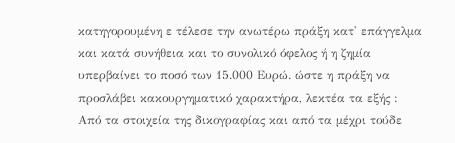κατηγορουμένη ε τέλεσε την ανωτέρω πράξη κατ' επάγγελμα και κατά συνήθεια και το συνολικό όφελος ή η ζημία υπερβαίνει το ποσό των 15.000 Ευρώ. ώστε η πράξη να προσλάβει κακουργηματικό χαρακτήρα, λεκτέα τα εξής : Από τα στοιχεία της δικογραφίας και από τα μέχρι τούδε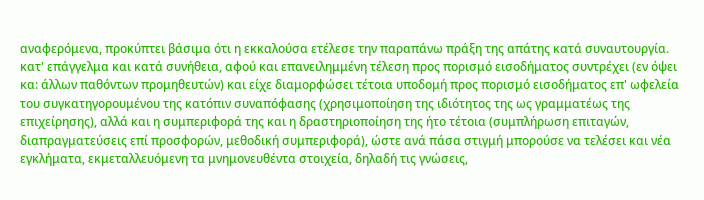αναφερόμενα, προκύπτει βάσιμα ότι η εκκαλούσα ετέλεσε την παραπάνω πράξη της απάτης κατά συναυτουργία. κατ' επάγγελμα και κατά συνήθεια, αφού και επανειλημμένη τέλεση προς πορισμό εισοδήματος συντρέχει (εν όψει κα: άλλων παθόντων προμηθευτών) και είχε διαμορφώσει τέτοια υποδομή προς πορισμό εισοδήματος επ' ωφελεία του συγκατηγορουμένου της κατόπιν συναπόφασης (χρησιμοποίηση της ιδιότητος της ως γραμματέως της επιχείρησης), αλλά και η συμπεριφορά της και η δραστηριοποίηση της ήτο τέτοια (συμπλήρωση επιταγών, διαπραγματεύσεις επί προσφορών, μεθοδική συμπεριφορά), ώστε ανά πάσα στιγμή μπορούσε να τελέσει και νέα εγκλήματα, εκμεταλλευόμενη τα μνημονευθέντα στοιχεία, δηλαδή τις γνώσεις,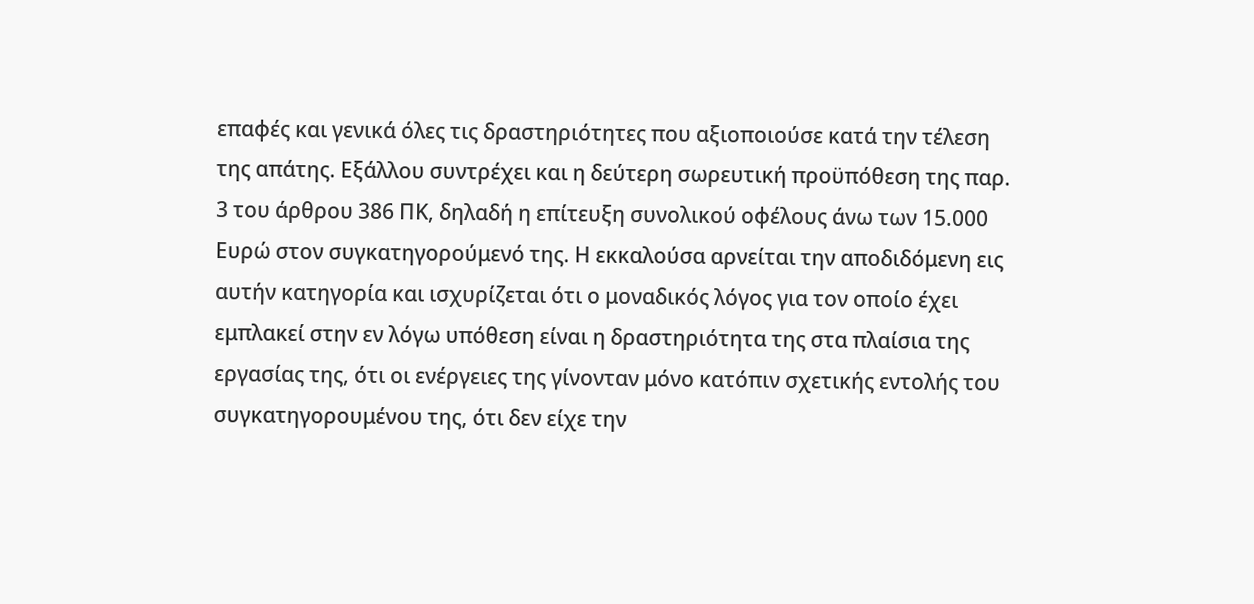επαφές και γενικά όλες τις δραστηριότητες που αξιοποιούσε κατά την τέλεση της απάτης. Εξάλλου συντρέχει και η δεύτερη σωρευτική προϋπόθεση της παρ. 3 του άρθρου 386 ΠΚ, δηλαδή η επίτευξη συνολικού οφέλους άνω των 15.000 Ευρώ στον συγκατηγορούμενό της. Η εκκαλούσα αρνείται την αποδιδόμενη εις αυτήν κατηγορία και ισχυρίζεται ότι ο μοναδικός λόγος για τον οποίο έχει εμπλακεί στην εν λόγω υπόθεση είναι η δραστηριότητα της στα πλαίσια της εργασίας της, ότι οι ενέργειες της γίνονταν μόνο κατόπιν σχετικής εντολής του συγκατηγορουμένου της, ότι δεν είχε την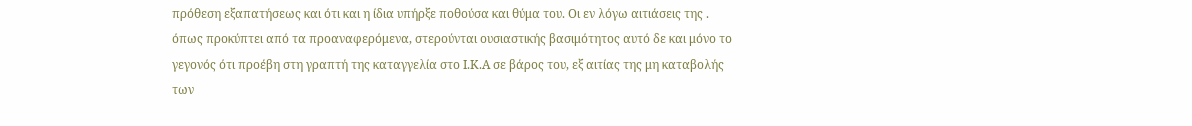πρόθεση εξαπατήσεως και ότι και η ίδια υπήρξε ποθούσα και θύμα του. Οι εν λόγω αιτιάσεις της . όπως προκύπτει από τα προαναφερόμενα, στερούνται ουσιαστικής βασιμότητος αυτό δε και μόνο το γεγονός ότι προέβη στη γραπτή της καταγγελία στο Ι.Κ.Α σε βάρος του, εξ αιτίας της μη καταβολής των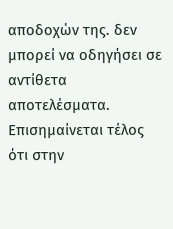αποδοχών της. δεν μπορεί να οδηγήσει σε αντίθετα αποτελέσματα. Επισημαίνεται τέλος ότι στην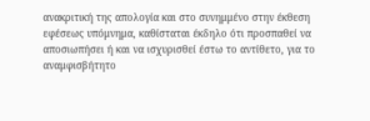ανακριτική της απολογία και στο συνημμένο στην έκθεση εφέσεως υπόμνημα, καθίσταται έκδηλο ότι προσπαθεί να αποσιωπήσει ή και να ισχυρισθεί έστω το αντίθετο, για το αναμφισβήτητο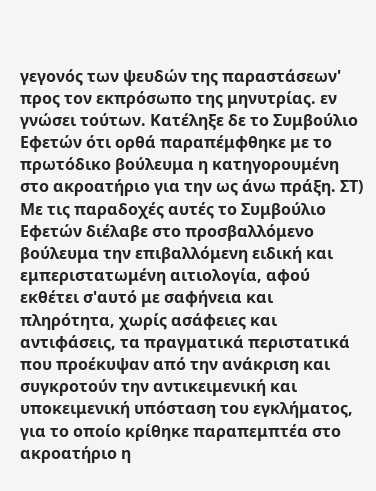γεγονός των ψευδών της παραστάσεων' προς τον εκπρόσωπο της μηνυτρίας. εν γνώσει τούτων. Κατέληξε δε το Συμβούλιο Εφετών ότι ορθά παραπέμφθηκε με το πρωτόδικο βούλευμα η κατηγορουμένη στο ακροατήριο για την ως άνω πράξη. ΣΤ) Με τις παραδοχές αυτές το Συμβούλιο Εφετών διέλαβε στο προσβαλλόμενο βούλευμα την επιβαλλόμενη ειδική και εμπεριστατωμένη αιτιολογία, αφού εκθέτει σ'αυτό με σαφήνεια και πληρότητα, χωρίς ασάφειες και αντιφάσεις, τα πραγματικά περιστατικά που προέκυψαν από την ανάκριση και συγκροτούν την αντικειμενική και υποκειμενική υπόσταση του εγκλήματος, για το οποίο κρίθηκε παραπεμπτέα στο ακροατήριο η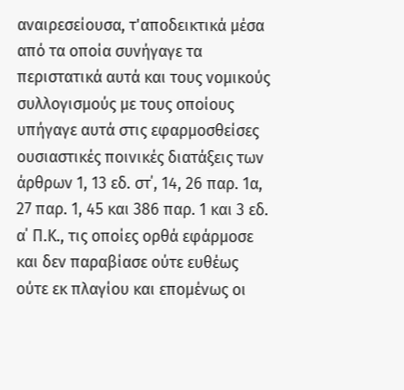αναιρεσείουσα, τ'αποδεικτικά μέσα από τα οποία συνήγαγε τα περιστατικά αυτά και τους νομικούς συλλογισμούς με τους οποίους υπήγαγε αυτά στις εφαρμοσθείσες ουσιαστικές ποινικές διατάξεις των άρθρων 1, 13 εδ. στ΄, 14, 26 παρ. 1α, 27 παρ. 1, 45 και 386 παρ. 1 και 3 εδ. α΄ Π.Κ., τις οποίες ορθά εφάρμοσε και δεν παραβίασε ούτε ευθέως ούτε εκ πλαγίου και επομένως οι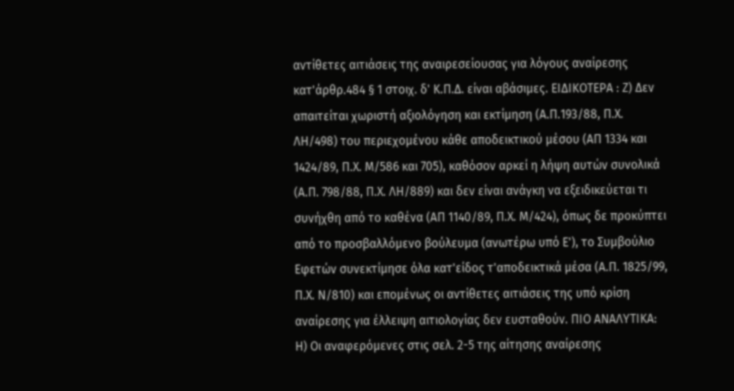αντίθετες αιτιάσεις της αναιρεσείουσας για λόγους αναίρεσης κατ'άρθρ.484 § 1 στοιχ. δ' Κ.Π.Δ. είναι αβάσιμες. ΕΙΔΙΚΟΤΕΡΑ : Ζ) Δεν απαιτείται χωριστή αξιολόγηση και εκτίμηση (Α.Π.193/88, Π.Χ. ΛΗ/498) του περιεχομένου κάθε αποδεικτικού μέσου (ΑΠ 1334 και 1424/89, Π.Χ. Μ/586 και 705), καθόσον αρκεί η λήψη αυτών συνολικά (Α.Π. 798/88, Π.Χ. ΛΗ/889) και δεν είναι ανάγκη να εξειδικεύεται τι συνήχθη από το καθένα (ΑΠ 1140/89, Π.Χ. Μ/424), όπως δε προκύπτει από το προσβαλλόμενο βούλευμα (ανωτέρω υπό Ε'), το Συμβούλιο Εφετών συνεκτίμησε όλα κατ'είδος τ'αποδεικτικά μέσα (Α.Π. 1825/99, Π.Χ. Ν/810) και επομένως οι αντίθετες αιτιάσεις της υπό κρίση αναίρεσης για έλλειψη αιτιολογίας δεν ευσταθούν. ΠΙΟ ΑΝΑΛΥΤΙΚΑ: Η) Οι αναφερόμενες στις σελ. 2-5 της αίτησης αναίρεσης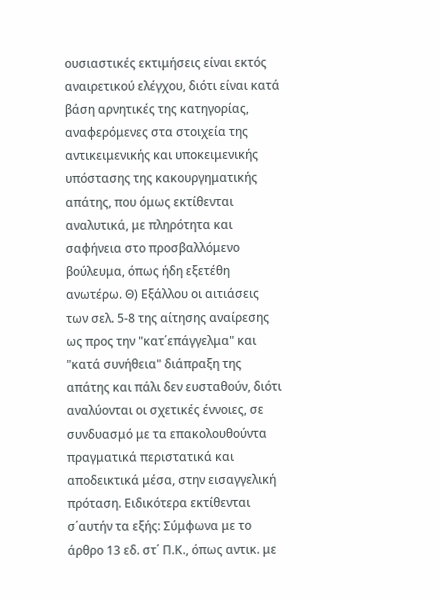ουσιαστικές εκτιμήσεις είναι εκτός αναιρετικού ελέγχου, διότι είναι κατά βάση αρνητικές της κατηγορίας, αναφερόμενες στα στοιχεία της αντικειμενικής και υποκειμενικής υπόστασης της κακουργηματικής απάτης, που όμως εκτίθενται αναλυτικά, με πληρότητα και σαφήνεια στο προσβαλλόμενο βούλευμα, όπως ήδη εξετέθη ανωτέρω. Θ) Εξάλλου οι αιτιάσεις των σελ. 5-8 της αίτησης αναίρεσης ως προς την "κατ΄επάγγελμα" και "κατά συνήθεια" διάπραξη της απάτης και πάλι δεν ευσταθούν, διότι αναλύονται οι σχετικές έννοιες, σε συνδυασμό με τα επακολουθούντα πραγματικά περιστατικά και αποδεικτικά μέσα, στην εισαγγελική πρόταση. Ειδικότερα εκτίθενται σ΄αυτήν τα εξής: Σύμφωνα με το άρθρο 13 εδ. στ΄ Π.Κ., όπως αντικ. με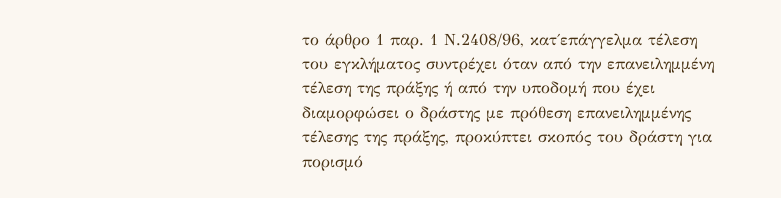το άρθρο 1 παρ. 1 Ν.2408/96, κατ΄επάγγελμα τέλεση του εγκλήματος συντρέχει όταν από την επανειλημμένη τέλεση της πράξης ή από την υποδομή που έχει διαμορφώσει ο δράστης με πρόθεση επανειλημμένης τέλεσης της πράξης, προκύπτει σκοπός του δράστη για πορισμό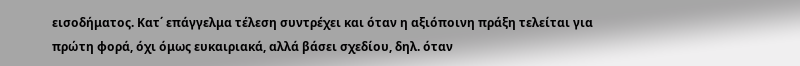εισοδήματος. Κατ΄ επάγγελμα τέλεση συντρέχει και όταν η αξιόποινη πράξη τελείται για πρώτη φορά, όχι όμως ευκαιριακά, αλλά βάσει σχεδίου, δηλ. όταν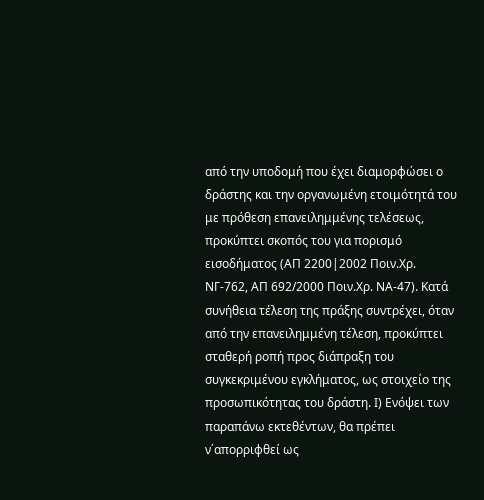από την υποδομή που έχει διαμορφώσει ο δράστης και την οργανωμένη ετοιμότητά του με πρόθεση επανειλημμένης τελέσεως, προκύπτει σκοπός του για πορισμό εισοδήματος (ΑΠ 2200|2002 Ποιν.Χρ. ΝΓ-762, ΑΠ 692/2000 Ποιν.Χρ. ΝΑ-47). Κατά συνήθεια τέλεση της πράξης συντρέχει, όταν από την επανειλημμένη τέλεση, προκύπτει σταθερή ροπή προς διάπραξη του συγκεκριμένου εγκλήματος, ως στοιχείο της προσωπικότητας του δράστη. Ι) Ενόψει των παραπάνω εκτεθέντων, θα πρέπει ν΄απορριφθεί ως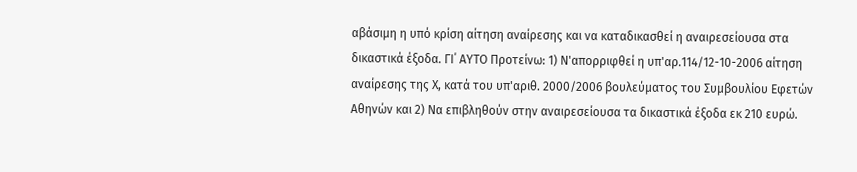αβάσιμη η υπό κρίση αίτηση αναίρεσης και να καταδικασθεί η αναιρεσείουσα στα δικαστικά έξοδα. ΓΙ΄ ΑΥΤΟ Προτείνω: 1) Ν'απορριφθεί η υπ'αρ.114/12-10-2006 αίτηση αναίρεσης της Χ, κατά του υπ'αριθ. 2000/2006 βουλεύματος του Συμβουλίου Εφετών Αθηνών και 2) Να επιβληθούν στην αναιρεσείουσα τα δικαστικά έξοδα εκ 210 ευρώ.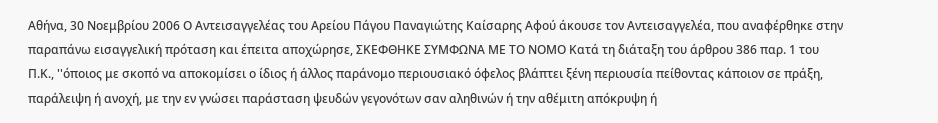Αθήνα, 30 Νοεμβρίου 2006 Ο Αντεισαγγελέας του Αρείου Πάγου Παναγιώτης Καίσαρης Αφού άκουσε τον Αντεισαγγελέα, που αναφέρθηκε στην παραπάνω εισαγγελική πρόταση και έπειτα αποχώρησε, ΣΚΕΦΘΗΚΕ ΣΥΜΦΩΝΑ ΜΕ ΤΟ ΝΟΜΟ Κατά τη διάταξη του άρθρου 386 παρ. 1 του Π.Κ., ''όποιος με σκοπό να αποκομίσει ο ίδιος ή άλλος παράνομο περιουσιακό όφελος βλάπτει ξένη περιουσία πείθοντας κάποιον σε πράξη, παράλειψη ή ανοχή, με την εν γνώσει παράσταση ψευδών γεγονότων σαν αληθινών ή την αθέμιτη απόκρυψη ή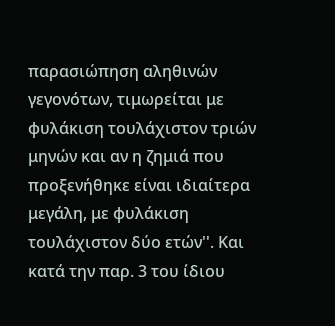παρασιώπηση αληθινών γεγονότων, τιμωρείται με φυλάκιση τουλάχιστον τριών μηνών και αν η ζημιά που προξενήθηκε είναι ιδιαίτερα μεγάλη, με φυλάκιση τουλάχιστον δύο ετών''. Και κατά την παρ. 3 του ίδιου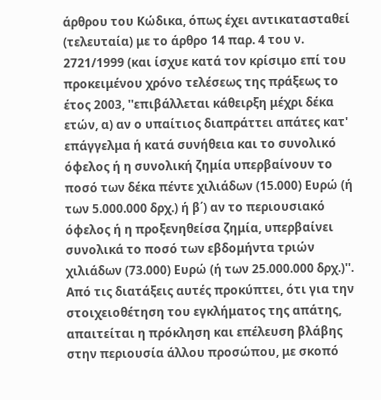άρθρου του Κώδικα, όπως έχει αντικατασταθεί (τελευταία) με το άρθρο 14 παρ. 4 του ν. 2721/1999 (και ίσχυε κατά τον κρίσιμο επί του προκειμένου χρόνο τελέσεως της πράξεως το έτος 2003, ''επιβάλλεται κάθειρξη μέχρι δέκα ετών, α) αν ο υπαίτιος διαπράττει απάτες κατ' επάγγελμα ή κατά συνήθεια και το συνολικό όφελος ή η συνολική ζημία υπερβαίνουν το ποσό των δέκα πέντε χιλιάδων (15.000) Ευρώ (ή των 5.000.000 δρχ.) ή β΄) αν το περιουσιακό όφελος ή η προξενηθείσα ζημία, υπερβαίνει συνολικά το ποσό των εβδομήντα τριών χιλιάδων (73.000) Ευρώ (ή των 25.000.000 δρχ.)''. Από τις διατάξεις αυτές προκύπτει, ότι για την στοιχειοθέτηση του εγκλήματος της απάτης, απαιτείται η πρόκληση και επέλευση βλάβης στην περιουσία άλλου προσώπου, με σκοπό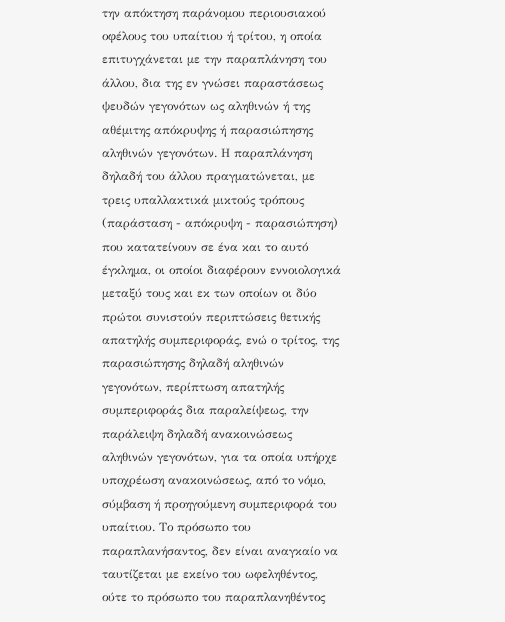την απόκτηση παράνομου περιουσιακού οφέλους του υπαίτιου ή τρίτου, η οποία επιτυγχάνεται με την παραπλάνηση του άλλου, δια της εν γνώσει παραστάσεως ψευδών γεγονότων ως αληθινών ή της αθέμιτης απόκρυψης ή παρασιώπησης αληθινών γεγονότων. Η παραπλάνηση δηλαδή του άλλου πραγματώνεται, με τρεις υπαλλακτικά μικτούς τρόπους (παράσταση - απόκρυψη - παρασιώπηση) που κατατείνουν σε ένα και το αυτό έγκλημα, οι οποίοι διαφέρουν εννοιολογικά μεταξύ τους και εκ των οποίων οι δύο πρώτοι συνιστούν περιπτώσεις θετικής απατηλής συμπεριφοράς, ενώ ο τρίτος, της παρασιώπησης δηλαδή αληθινών γεγονότων, περίπτωση απατηλής συμπεριφοράς δια παραλείψεως, την παράλειψη δηλαδή ανακοινώσεως αληθινών γεγονότων, για τα οποία υπήρχε υποχρέωση ανακοινώσεως, από το νόμο, σύμβαση ή προηγούμενη συμπεριφορά του υπαίτιου. Το πρόσωπο του παραπλανήσαντος, δεν είναι αναγκαίο να ταυτίζεται με εκείνο του ωφεληθέντος, ούτε το πρόσωπο του παραπλανηθέντος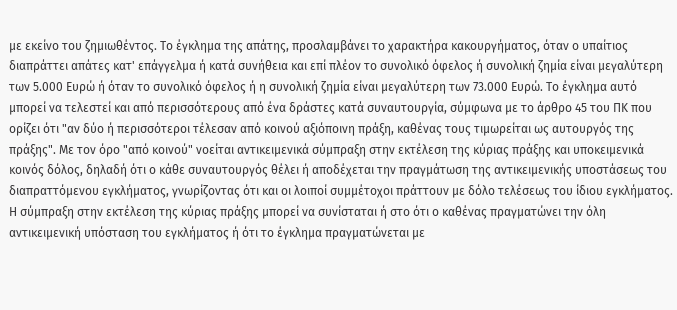με εκείνο του ζημιωθέντος. Το έγκλημα της απάτης, προσλαμβάνει το χαρακτήρα κακουργήματος, όταν ο υπαίτιος διαπράττει απάτες κατ' επάγγελμα ή κατά συνήθεια και επί πλέον το συνολικό όφελος ή συνολική ζημία είναι μεγαλύτερη των 5.000 Ευρώ ή όταν το συνολικό όφελος ή η συνολική ζημία είναι μεγαλύτερη των 73.000 Ευρώ. Το έγκλημα αυτό μπορεί να τελεστεί και από περισσότερους από ένα δράστες κατά συναυτουργία, σύμφωνα με το άρθρο 45 του ΠΚ που ορίζει ότι "αν δύο ή περισσότεροι τέλεσαν από κοινού αξιόποινη πράξη, καθένας τους τιμωρείται ως αυτουργός της πράξης". Με τον όρο "από κοινού" νοείται αντικειμενικά σύμπραξη στην εκτέλεση της κύριας πράξης και υποκειμενικά κοινός δόλος, δηλαδή ότι ο κάθε συναυτουργός θέλει ή αποδέχεται την πραγμάτωση της αντικειμενικής υποστάσεως του διαπραττόμενου εγκλήματος, γνωρίζοντας ότι και οι λοιποί συμμέτοχοι πράττουν με δόλο τελέσεως του ίδιου εγκλήματος. Η σύμπραξη στην εκτέλεση της κύριας πράξης μπορεί να συνίσταται ή στο ότι ο καθένας πραγματώνει την όλη αντικειμενική υπόσταση του εγκλήματος ή ότι το έγκλημα πραγματώνεται με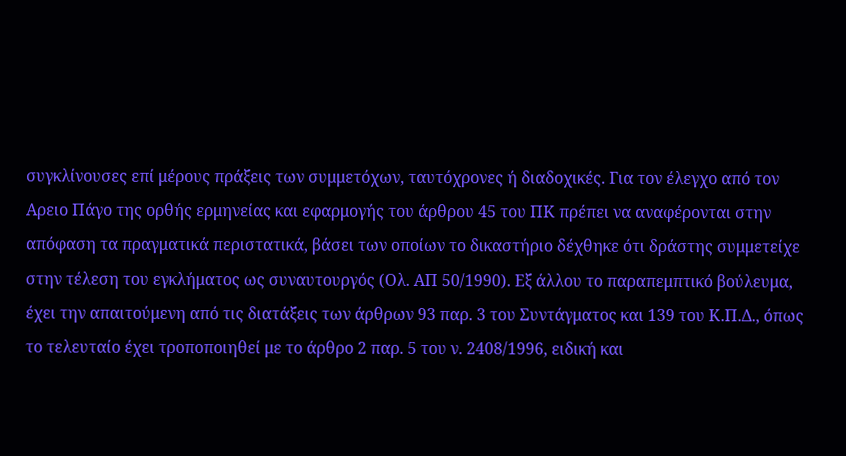συγκλίνουσες επί μέρους πράξεις των συμμετόχων, ταυτόχρονες ή διαδοχικές. Για τον έλεγχο από τον Αρειο Πάγο της ορθής ερμηνείας και εφαρμογής του άρθρου 45 του ΠΚ πρέπει να αναφέρονται στην απόφαση τα πραγματικά περιστατικά, βάσει των οποίων το δικαστήριο δέχθηκε ότι δράστης συμμετείχε στην τέλεση του εγκλήματος ως συναυτουργός (Ολ. ΑΠ 50/1990). Εξ άλλου το παραπεμπτικό βούλευμα, έχει την απαιτούμενη από τις διατάξεις των άρθρων 93 παρ. 3 του Συντάγματος και 139 του Κ.Π.Δ., όπως το τελευταίο έχει τροποποιηθεί με το άρθρο 2 παρ. 5 του ν. 2408/1996, ειδική και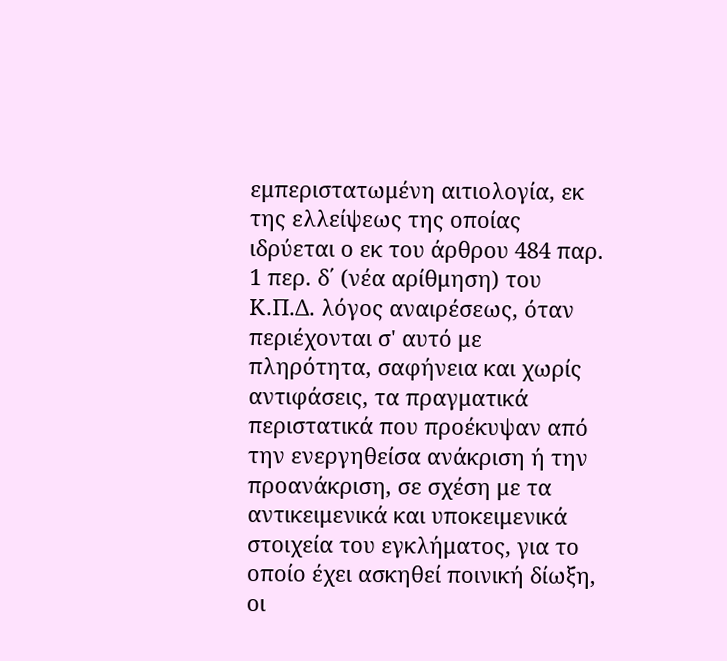εμπεριστατωμένη αιτιολογία, εκ της ελλείψεως της οποίας ιδρύεται ο εκ του άρθρου 484 παρ. 1 περ. δ΄ (νέα αρίθμηση) του Κ.Π.Δ. λόγος αναιρέσεως, όταν περιέχονται σ' αυτό με πληρότητα, σαφήνεια και χωρίς αντιφάσεις, τα πραγματικά περιστατικά που προέκυψαν από την ενεργηθείσα ανάκριση ή την προανάκριση, σε σχέση με τα αντικειμενικά και υποκειμενικά στοιχεία του εγκλήματος, για το οποίο έχει ασκηθεί ποινική δίωξη, οι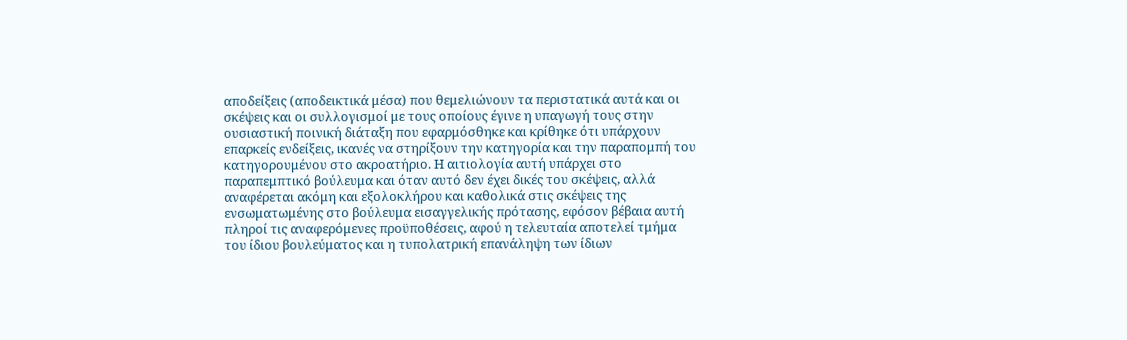αποδείξεις (αποδεικτικά μέσα) που θεμελιώνουν τα περιστατικά αυτά και οι σκέψεις και οι συλλογισμοί με τους οποίους έγινε η υπαγωγή τους στην ουσιαστική ποινική διάταξη που εφαρμόσθηκε και κρίθηκε ότι υπάρχουν επαρκείς ενδείξεις, ικανές να στηρίξουν την κατηγορία και την παραπομπή του κατηγορουμένου στο ακροατήριο. Η αιτιολογία αυτή υπάρχει στο παραπεμπτικό βούλευμα και όταν αυτό δεν έχει δικές του σκέψεις, αλλά αναφέρεται ακόμη και εξολοκλήρου και καθολικά στις σκέψεις της ενσωματωμένης στο βούλευμα εισαγγελικής πρότασης, εφόσον βέβαια αυτή πληροί τις αναφερόμενες προϋποθέσεις, αφού η τελευταία αποτελεί τμήμα του ίδιου βουλεύματος και η τυπολατρική επανάληψη των ίδιων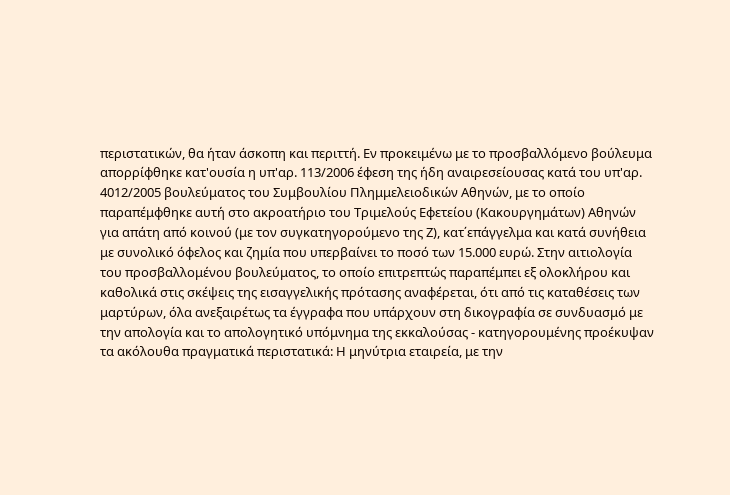περιστατικών, θα ήταν άσκοπη και περιττή. Εν προκειμένω με το προσβαλλόμενο βούλευμα απορρίφθηκε κατ'ουσία η υπ'αρ. 113/2006 έφεση της ήδη αναιρεσείουσας κατά του υπ'αρ. 4012/2005 βουλεύματος του Συμβουλίου Πλημμελειοδικών Αθηνών, με το οποίο παραπέμφθηκε αυτή στο ακροατήριο του Τριμελούς Εφετείου (Κακουργημάτων) Αθηνών για απάτη από κοινού (με τον συγκατηγορούμενο της Ζ), κατ΄επάγγελμα και κατά συνήθεια με συνολικό όφελος και ζημία που υπερβαίνει το ποσό των 15.000 ευρώ. Στην αιτιολογία του προσβαλλομένου βουλεύματος, το οποίο επιτρεπτώς παραπέμπει εξ ολοκλήρου και καθολικά στις σκέψεις της εισαγγελικής πρότασης αναφέρεται, ότι από τις καταθέσεις των μαρτύρων, όλα ανεξαιρέτως τα έγγραφα που υπάρχουν στη δικογραφία σε συνδυασμό με την απολογία και το απολογητικό υπόμνημα της εκκαλούσας - κατηγορουμένης προέκυψαν τα ακόλουθα πραγματικά περιστατικά: Η μηνύτρια εταιρεία, με την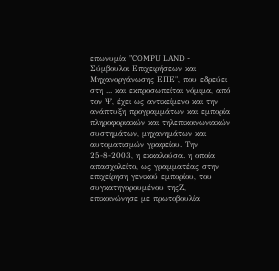επωνυμία "COMPU LAND - Σύμβουλοι Επιχειρήσεων και Μηχανοργάνωσης ΕΠΕ", που εδρεύει στη ... και εκπροσωπείται νόμιμα, από τον Ψ, έχει ως αντικείμενο και την ανάπτυξη προγραμμάτων και εμπορία πληροφοριακών και τηλεπικοινωνιακών συστημάτων, μηχανημάτων και αυτοματισμών γραφείου. Την 25-8-2003, η εκκαλούσα. η οποία απασχολείτο, ως γραμματέας στην επιχείρηση γενικού εμπορίου, του συγκατηγορουμένου τηςΖ, επικοινώνησε με πρωτοβουλία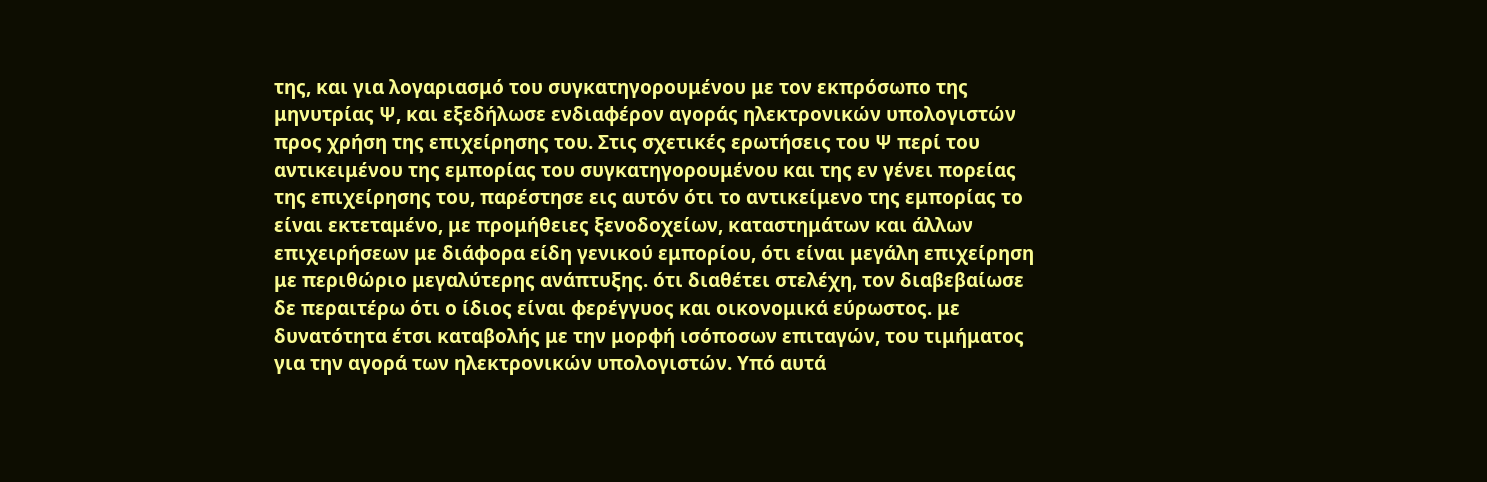της, και για λογαριασμό του συγκατηγορουμένου με τον εκπρόσωπο της μηνυτρίας Ψ, και εξεδήλωσε ενδιαφέρον αγοράς ηλεκτρονικών υπολογιστών προς χρήση της επιχείρησης του. Στις σχετικές ερωτήσεις του Ψ περί του αντικειμένου της εμπορίας του συγκατηγορουμένου και της εν γένει πορείας της επιχείρησης του, παρέστησε εις αυτόν ότι το αντικείμενο της εμπορίας το είναι εκτεταμένο, με προμήθειες ξενοδοχείων, καταστημάτων και άλλων επιχειρήσεων με διάφορα είδη γενικού εμπορίου, ότι είναι μεγάλη επιχείρηση με περιθώριο μεγαλύτερης ανάπτυξης. ότι διαθέτει στελέχη, τον διαβεβαίωσε δε περαιτέρω ότι ο ίδιος είναι φερέγγυος και οικονομικά εύρωστος. με δυνατότητα έτσι καταβολής με την μορφή ισόποσων επιταγών, του τιμήματος για την αγορά των ηλεκτρονικών υπολογιστών. Υπό αυτά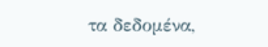τα δεδομένα,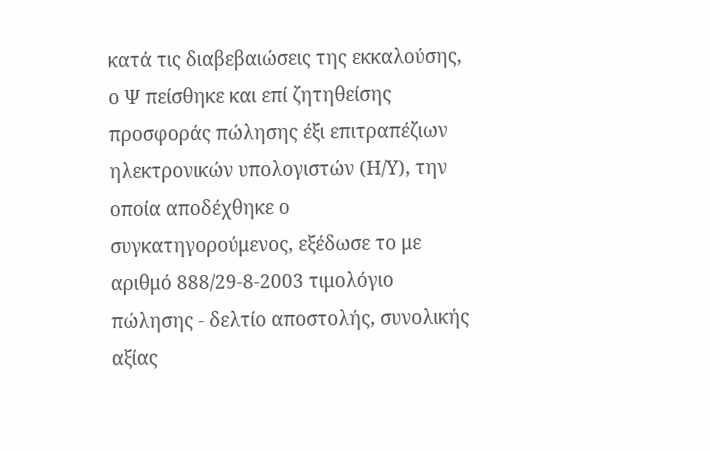κατά τις διαβεβαιώσεις της εκκαλούσης, ο Ψ πείσθηκε και επί ζητηθείσης προσφοράς πώλησης έξι επιτραπέζιων ηλεκτρονικών υπολογιστών (Η/Υ), την οποία αποδέχθηκε ο συγκατηγορούμενος, εξέδωσε το με αριθμό 888/29-8-2003 τιμολόγιο πώλησης - δελτίο αποστολής, συνολικής αξίας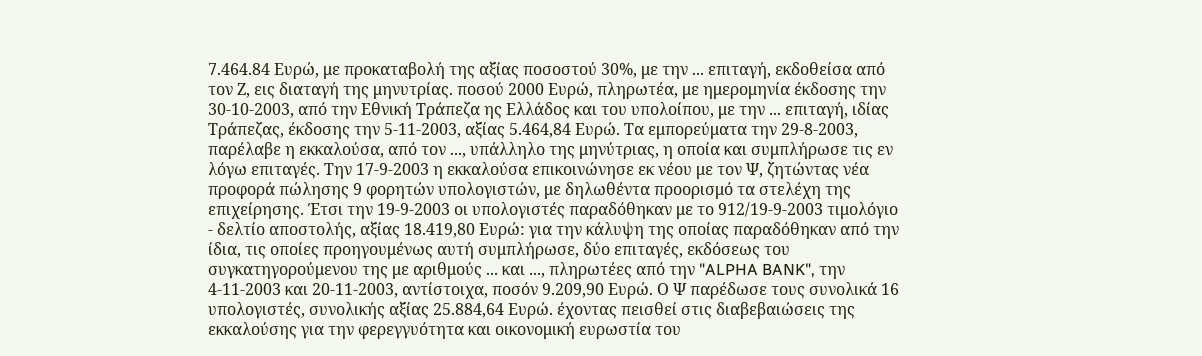7.464.84 Ευρώ, με προκαταβολή της αξίας ποσοστού 30%, με την ... επιταγή, εκδοθείσα από τον Ζ, εις διαταγή της μηνυτρίας. ποσού 2000 Ευρώ, πληρωτέα, με ημερομηνία έκδοσης την 30-10-2003, από την Εθνική Τράπεζα ης Ελλάδος και του υπολοίπου, με την ... επιταγή, ιδίας Τράπεζας, έκδοσης την 5-11-2003, αξίας 5.464,84 Ευρώ. Τα εμπορεύματα την 29-8-2003, παρέλαβε η εκκαλούσα, από τον ..., υπάλληλο της μηνύτριας, η οποία και συμπλήρωσε τις εν λόγω επιταγές. Την 17-9-2003 η εκκαλούσα επικοινώνησε εκ νέου με τον Ψ, ζητώντας νέα προφορά πώλησης 9 φορητών υπολογιστών, με δηλωθέντα προορισμό τα στελέχη της επιχείρησης. Έτσι την 19-9-2003 οι υπολογιστές παραδόθηκαν με το 912/19-9-2003 τιμολόγιο - δελτίο αποστολής, αξίας 18.419,80 Ευρώ: για την κάλυψη της οποίας παραδόθηκαν από την ίδια, τις οποίες προηγουμένως αυτή συμπλήρωσε, δύο επιταγές, εκδόσεως του συγκατηγορούμενου της με αριθμούς ... και ..., πληρωτέες από την "ALPHA BANK", την 4-11-2003 και 20-11-2003, αντίστοιχα, ποσόν 9.209,90 Ευρώ. Ο Ψ παρέδωσε τους συνολικά 16 υπολογιστές, συνολικής αξίας 25.884,64 Ευρώ. έχοντας πεισθεί στις διαβεβαιώσεις της εκκαλούσης για την φερεγγυότητα και οικονομική ευρωστία του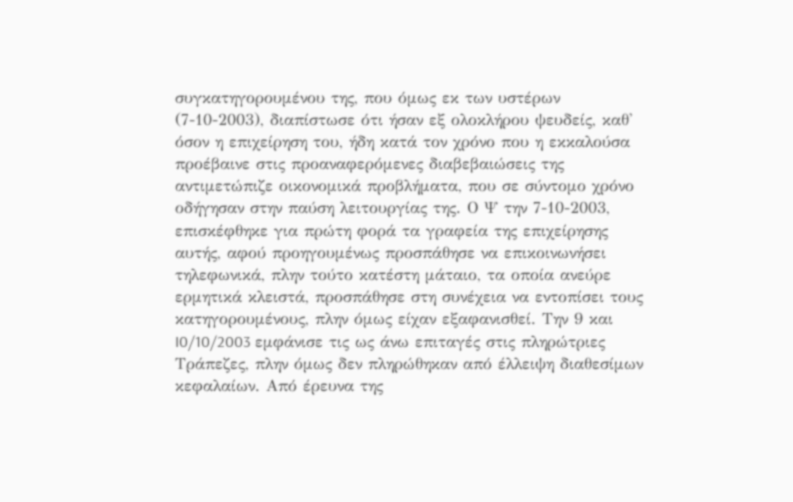συγκατηγορουμένου της, που όμως εκ των υστέρων (7-10-2003), διαπίστωσε ότι ήσαν εξ ολοκλήρου ψευδείς, καθ' όσον η επιχείρηση του, ήδη κατά τον χρόνο που η εκκαλούσα προέβαινε στις προαναφερόμενες διαβεβαιώσεις της αντιμετώπιζε οικονομικά προβλήματα, που σε σύντομο χρόνο οδήγησαν στην παύση λειτουργίας της. Ο Ψ την 7-10-2003, επισκέφθηκε για πρώτη φορά τα γραφεία της επιχείρησης αυτής, αφού προηγουμένως προσπάθησε να επικοινωνήσει τηλεφωνικά, πλην τούτο κατέστη μάταιο, τα οποία ανεύρε ερμητικά κλειστά, προσπάθησε στη συνέχεια να εντοπίσει τους κατηγορουμένους, πλην όμως είχαν εξαφανισθεί. Την 9 και I0/10/2003 εμφάνισε τις ως άνω επιταγές στις πληρώτριες Τράπεζες, πλην όμως δεν πληρώθηκαν από έλλειψη διαθεσίμων κεφαλαίων. Από έρευνα της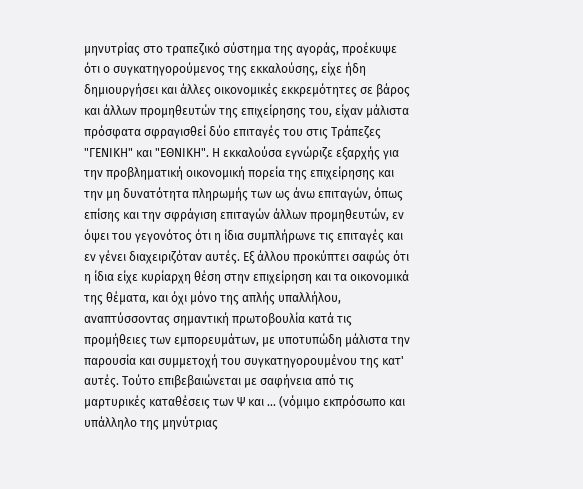μηνυτρίας στο τραπεζικό σύστημα της αγοράς, προέκυψε ότι ο συγκατηγορούμενος της εκκαλούσης, είχε ήδη δημιουργήσει και άλλες οικονομικές εκκρεμότητες σε βάρος και άλλων προμηθευτών της επιχείρησης του, είχαν μάλιστα πρόσφατα σφραγισθεί δύο επιταγές του στις Τράπεζες "ΓΕΝΙΚΗ" και "ΕΘΝΙΚΗ". Η εκκαλούσα εγνώριζε εξαρχής για την προβληματική οικονομική πορεία της επιχείρησης και την μη δυνατότητα πληρωμής των ως άνω επιταγών, όπως επίσης και την σφράγιση επιταγών άλλων προμηθευτών, εν όψει του γεγονότος ότι η ίδια συμπλήρωνε τις επιταγές και εν γένει διαχειριζόταν αυτές. Εξ άλλου προκύπτει σαφώς ότι η ίδια είχε κυρίαρχη θέση στην επιχείρηση και τα οικονομικά της θέματα, και όχι μόνο της απλής υπαλλήλου, αναπτύσσοντας σημαντική πρωτοβουλία κατά τις προμήθειες των εμπορευμάτων, με υποτυπώδη μάλιστα την παρουσία και συμμετοχή του συγκατηγορουμένου της κατ' αυτές. Τούτο επιβεβαιώνεται με σαφήνεια από τις μαρτυρικές καταθέσεις των Ψ και ... (νόμιμο εκπρόσωπο και υπάλληλο της μηνύτριας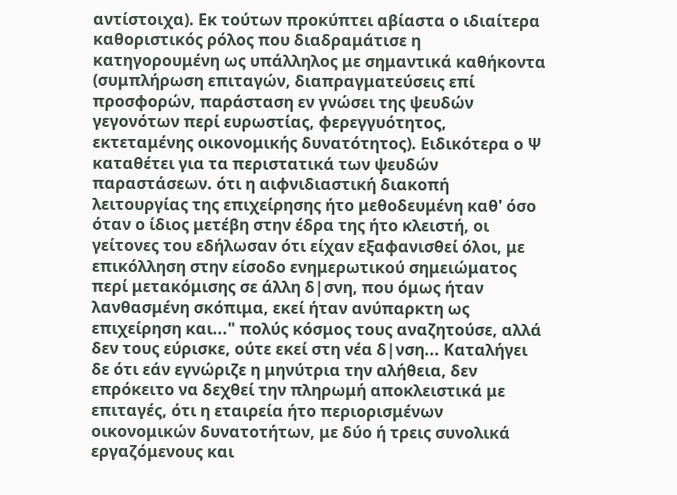αντίστοιχα). Εκ τούτων προκύπτει αβίαστα ο ιδιαίτερα καθοριστικός ρόλος που διαδραμάτισε η κατηγορουμένη ως υπάλληλος με σημαντικά καθήκοντα (συμπλήρωση επιταγών, διαπραγματεύσεις επί προσφορών, παράσταση εν γνώσει της ψευδών γεγονότων περί ευρωστίας, φερεγγυότητος, εκτεταμένης οικονομικής δυνατότητος). Ειδικότερα ο Ψ καταθέτει για τα περιστατικά των ψευδών παραστάσεων. ότι η αιφνιδιαστική διακοπή λειτουργίας της επιχείρησης ήτο μεθοδευμένη καθ' όσο όταν ο ίδιος μετέβη στην έδρα της ήτο κλειστή, οι γείτονες του εδήλωσαν ότι είχαν εξαφανισθεί όλοι, με επικόλληση στην είσοδο ενημερωτικού σημειώματος περί μετακόμισης σε άλλη δ|σνη, που όμως ήταν λανθασμένη σκόπιμα, εκεί ήταν ανύπαρκτη ως επιχείρηση και..." πολύς κόσμος τους αναζητούσε, αλλά δεν τους εύρισκε, ούτε εκεί στη νέα δ|νση... Καταλήγει δε ότι εάν εγνώριζε η μηνύτρια την αλήθεια, δεν επρόκειτο να δεχθεί την πληρωμή αποκλειστικά με επιταγές, ότι η εταιρεία ήτο περιορισμένων οικονομικών δυνατοτήτων, με δύο ή τρεις συνολικά εργαζόμενους και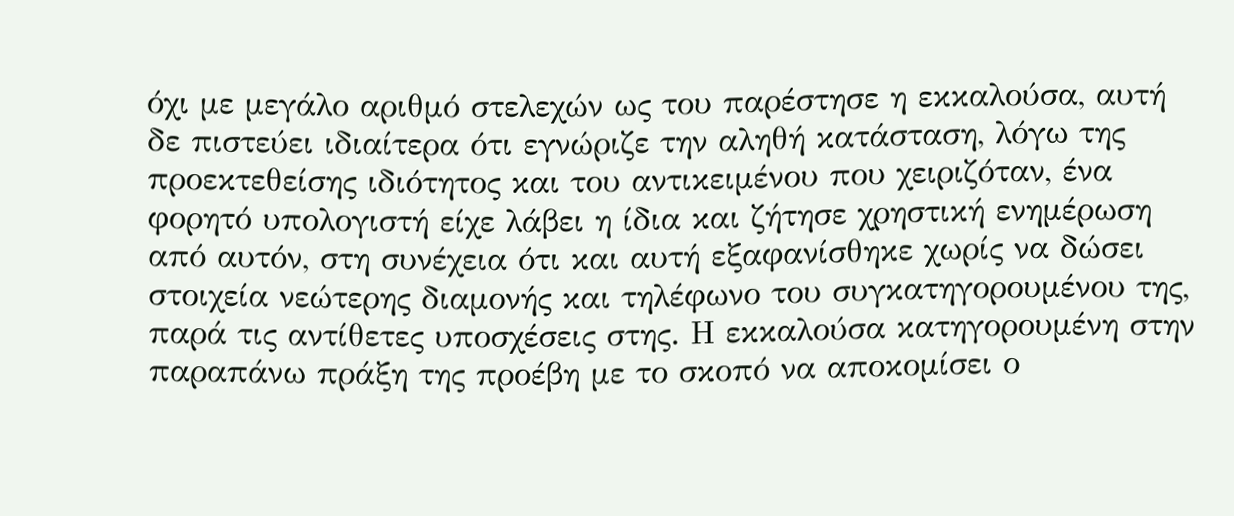όχι με μεγάλο αριθμό στελεχών ως του παρέστησε η εκκαλούσα, αυτή δε πιστεύει ιδιαίτερα ότι εγνώριζε την αληθή κατάσταση, λόγω της προεκτεθείσης ιδιότητος και του αντικειμένου που χειριζόταν, ένα φορητό υπολογιστή είχε λάβει η ίδια και ζήτησε χρηστική ενημέρωση από αυτόν, στη συνέχεια ότι και αυτή εξαφανίσθηκε χωρίς να δώσει στοιχεία νεώτερης διαμονής και τηλέφωνο του συγκατηγορουμένου της, παρά τις αντίθετες υποσχέσεις στης. Η εκκαλούσα κατηγορουμένη στην παραπάνω πράξη της προέβη με το σκοπό να αποκομίσει ο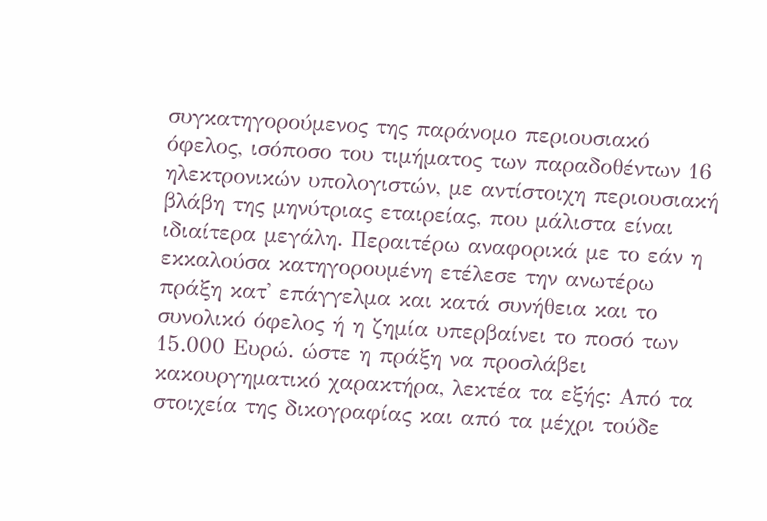συγκατηγορούμενος της παράνομο περιουσιακό όφελος, ισόποσο του τιμήματος των παραδοθέντων 16 ηλεκτρονικών υπολογιστών, με αντίστοιχη περιουσιακή βλάβη της μηνύτριας εταιρείας, που μάλιστα είναι ιδιαίτερα μεγάλη. Περαιτέρω αναφορικά με το εάν η εκκαλούσα κατηγορουμένη ετέλεσε την ανωτέρω πράξη κατ' επάγγελμα και κατά συνήθεια και το συνολικό όφελος ή η ζημία υπερβαίνει το ποσό των 15.000 Ευρώ. ώστε η πράξη να προσλάβει κακουργηματικό χαρακτήρα, λεκτέα τα εξής: Από τα στοιχεία της δικογραφίας και από τα μέχρι τούδε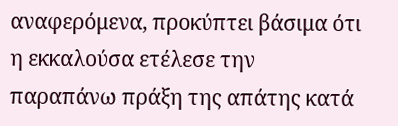αναφερόμενα, προκύπτει βάσιμα ότι η εκκαλούσα ετέλεσε την παραπάνω πράξη της απάτης κατά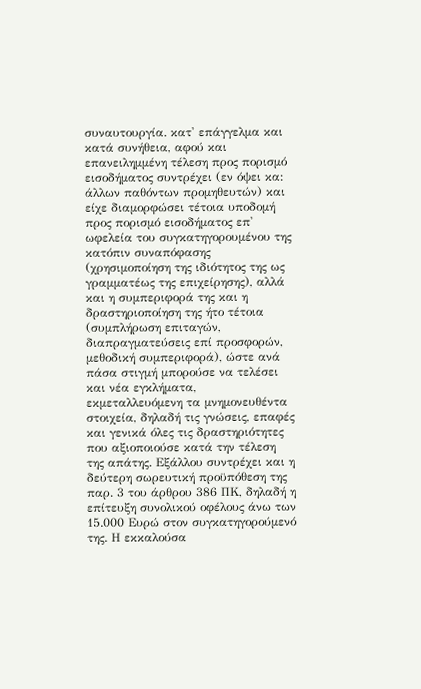συναυτουργία. κατ' επάγγελμα και κατά συνήθεια, αφού και επανειλημμένη τέλεση προς πορισμό εισοδήματος συντρέχει (εν όψει κα: άλλων παθόντων προμηθευτών) και είχε διαμορφώσει τέτοια υποδομή προς πορισμό εισοδήματος επ' ωφελεία του συγκατηγορουμένου της κατόπιν συναπόφασης (χρησιμοποίηση της ιδιότητος της ως γραμματέως της επιχείρησης), αλλά και η συμπεριφορά της και η δραστηριοποίηση της ήτο τέτοια (συμπλήρωση επιταγών, διαπραγματεύσεις επί προσφορών, μεθοδική συμπεριφορά), ώστε ανά πάσα στιγμή μπορούσε να τελέσει και νέα εγκλήματα, εκμεταλλευόμενη τα μνημονευθέντα στοιχεία, δηλαδή τις γνώσεις, επαφές και γενικά όλες τις δραστηριότητες που αξιοποιούσε κατά την τέλεση της απάτης. Εξάλλου συντρέχει και η δεύτερη σωρευτική προϋπόθεση της παρ. 3 του άρθρου 386 ΠΚ, δηλαδή η επίτευξη συνολικού οφέλους άνω των 15.000 Ευρώ στον συγκατηγορούμενό της. Η εκκαλούσα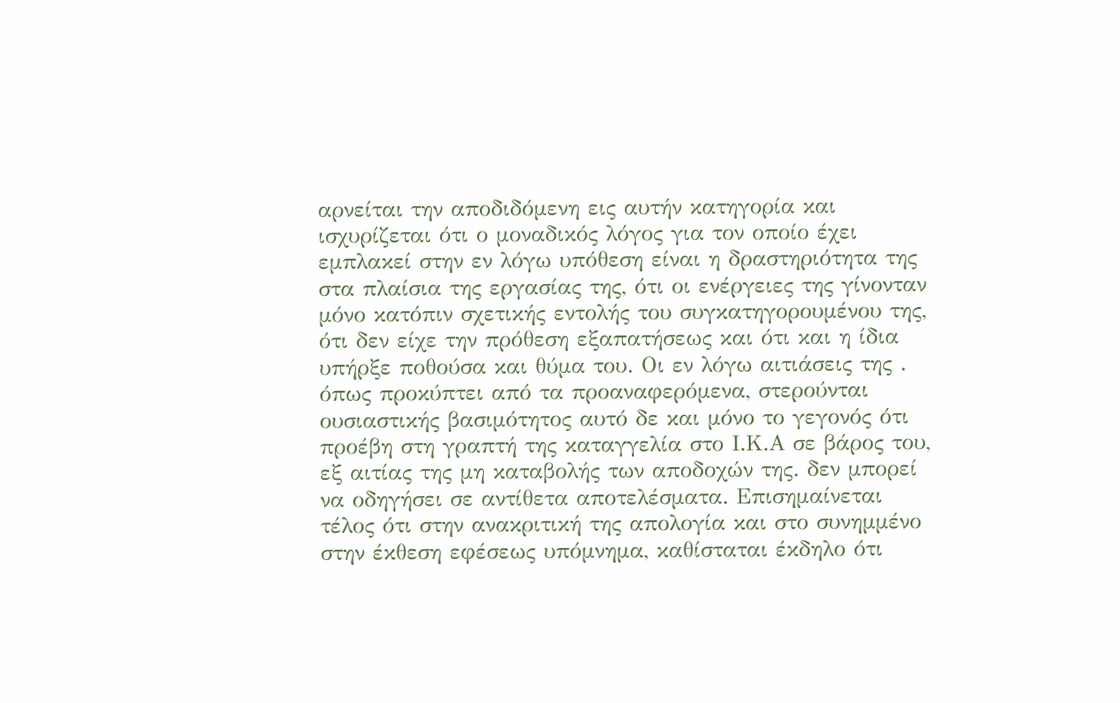αρνείται την αποδιδόμενη εις αυτήν κατηγορία και ισχυρίζεται ότι ο μοναδικός λόγος για τον οποίο έχει εμπλακεί στην εν λόγω υπόθεση είναι η δραστηριότητα της στα πλαίσια της εργασίας της, ότι οι ενέργειες της γίνονταν μόνο κατόπιν σχετικής εντολής του συγκατηγορουμένου της, ότι δεν είχε την πρόθεση εξαπατήσεως και ότι και η ίδια υπήρξε ποθούσα και θύμα του. Οι εν λόγω αιτιάσεις της . όπως προκύπτει από τα προαναφερόμενα, στερούνται ουσιαστικής βασιμότητος αυτό δε και μόνο το γεγονός ότι προέβη στη γραπτή της καταγγελία στο Ι.Κ.Α σε βάρος του, εξ αιτίας της μη καταβολής των αποδοχών της. δεν μπορεί να οδηγήσει σε αντίθετα αποτελέσματα. Επισημαίνεται τέλος ότι στην ανακριτική της απολογία και στο συνημμένο στην έκθεση εφέσεως υπόμνημα, καθίσταται έκδηλο ότι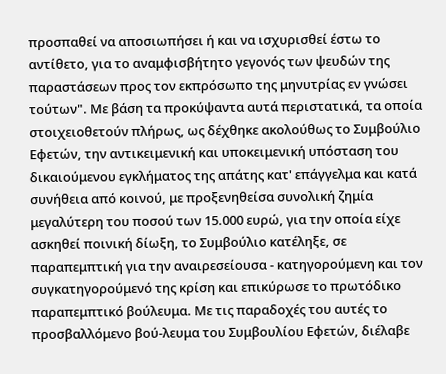προσπαθεί να αποσιωπήσει ή και να ισχυρισθεί έστω το αντίθετο, για το αναμφισβήτητο γεγονός των ψευδών της παραστάσεων προς τον εκπρόσωπο της μηνυτρίας εν γνώσει τούτων". Με βάση τα προκύψαντα αυτά περιστατικά, τα οποία στοιχειοθετούν πλήρως, ως δέχθηκε ακολούθως το Συμβούλιο Εφετών, την αντικειμενική και υποκειμενική υπόσταση του δικαιούμενου εγκλήματος της απάτης κατ' επάγγελμα και κατά συνήθεια από κοινού, με προξενηθείσα συνολική ζημία μεγαλύτερη του ποσού των 15.000 ευρώ, για την οποία είχε ασκηθεί ποινική δίωξη, το Συμβούλιο κατέληξε, σε παραπεμπτική για την αναιρεσείουσα - κατηγορούμενη και τον συγκατηγορούμενό της κρίση και επικύρωσε το πρωτόδικο παραπεμπτικό βούλευμα. Με τις παραδοχές του αυτές το προσβαλλόμενο βού-λευμα του Συμβουλίου Εφετών, διέλαβε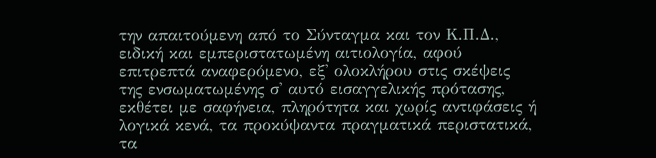την απαιτούμενη από το Σύνταγμα και τον Κ.Π.Δ., ειδική και εμπεριστατωμένη αιτιολογία, αφού επιτρεπτά αναφερόμενο, εξ' ολοκλήρου στις σκέψεις της ενσωματωμένης σ' αυτό εισαγγελικής πρότασης, εκθέτει με σαφήνεια, πληρότητα και χωρίς αντιφάσεις ή λογικά κενά, τα προκύψαντα πραγματικά περιστατικά, τα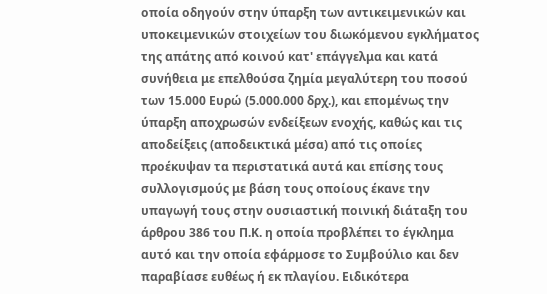οποία οδηγούν στην ύπαρξη των αντικειμενικών και υποκειμενικών στοιχείων του διωκόμενου εγκλήματος της απάτης από κοινού κατ' επάγγελμα και κατά συνήθεια με επελθούσα ζημία μεγαλύτερη του ποσού των 15.000 Ευρώ (5.000.000 δρχ.), και επομένως την ύπαρξη αποχρωσών ενδείξεων ενοχής, καθώς και τις αποδείξεις (αποδεικτικά μέσα) από τις οποίες προέκυψαν τα περιστατικά αυτά και επίσης τους συλλογισμούς με βάση τους οποίους έκανε την υπαγωγή τους στην ουσιαστική ποινική διάταξη του άρθρου 386 του Π.Κ. η οποία προβλέπει το έγκλημα αυτό και την οποία εφάρμοσε το Συμβούλιο και δεν παραβίασε ευθέως ή εκ πλαγίου. Ειδικότερα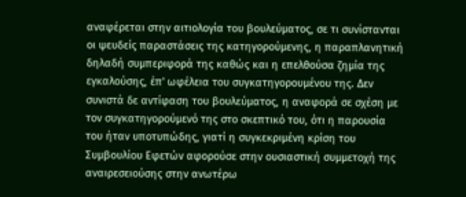αναφέρεται στην αιτιολογία του βουλεύματος, σε τι συνίστανται οι ψευδείς παραστάσεις της κατηγορούμενης, η παραπλανητική δηλαδή συμπεριφορά της καθώς και η επελθούσα ζημία της εγκαλούσης, έπ' ωφέλεια του συγκατηγορουμένου της. Δεν συνιστά δε αντίφαση του βουλεύματος, η αναφορά σε σχέση με τον συγκατηγορούμενό της στο σκεπτικό του, ότι η παρουσία του ήταν υποτυπώδης, γιατί η συγκεκριμένη κρίση του Συμβουλίου Εφετών αφορούσε στην ουσιαστική συμμετοχή της αναιρεσειούσης στην ανωτέρω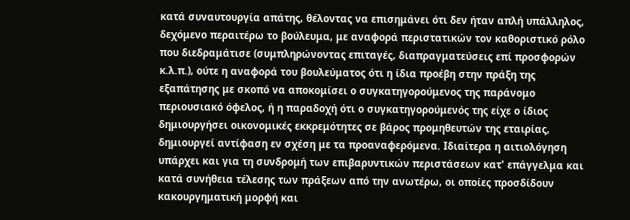κατά συναυτουργία απάτης, θέλοντας να επισημάνει ότι δεν ήταν απλή υπάλληλος, δεχόμενο περαιτέρω το βούλευμα, με αναφορά περιστατικών τον καθοριστικό ρόλο που διεδραμάτισε (συμπληρώνοντας επιταγές, διαπραγματεύσεις επί προσφορών κ.λ.π.), ούτε η αναφορά του βουλεύματος ότι η ίδια προέβη στην πράξη της εξαπάτησης με σκοπό να αποκομίσει ο συγκατηγορούμενος της παράνομο περιουσιακό όφελος, ή η παραδοχή ότι ο συγκατηγορούμενός της είχε ο ίδιος δημιουργήσει οικονομικές εκκρεμότητες σε βάρος προμηθευτών της εταιρίας, δημιουργεί αντίφαση εν σχέση με τα προαναφερόμενα. Ιδιαίτερα η αιτιολόγηση υπάρχει και για τη συνδρομή των επιβαρυντικών περιστάσεων κατ' επάγγελμα και κατά συνήθεια τέλεσης των πράξεων από την ανωτέρω, οι οποίες προσδίδουν κακουργηματική μορφή και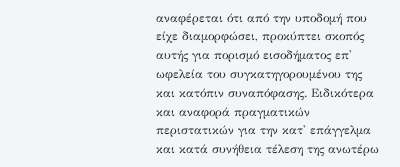αναφέρεται ότι από την υποδομή που είχε διαμορφώσει, προκύπτει σκοπός αυτής για πορισμό εισοδήματος επ' ωφελεία του συγκατηγορουμένου της και κατόπιν συναπόφασης. Ειδικότερα και αναφορά πραγματικών περιστατικών για την κατ' επάγγελμα και κατά συνήθεια τέλεση της ανωτέρω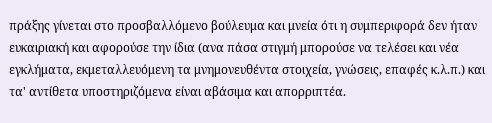πράξης γίνεται στο προσβαλλόμενο βούλευμα και μνεία ότι η συμπεριφορά δεν ήταν ευκαιριακή και αφορούσε την ίδια (ανα πάσα στιγμή μπορούσε να τελέσει και νέα εγκλήματα, εκμεταλλευόμενη τα μνημονευθέντα στοιχεία, γνώσεις, επαφές κ.λ.π.) και τα' αντίθετα υποστηριζόμενα είναι αβάσιμα και απορριπτέα.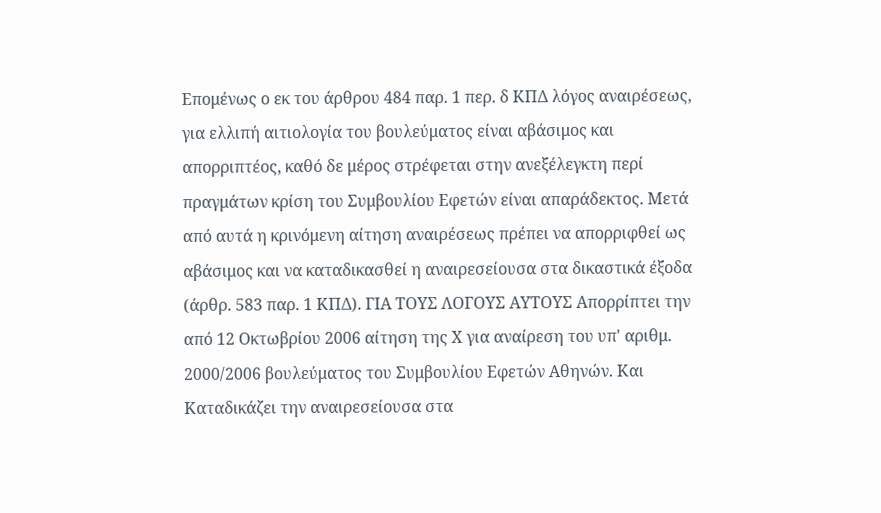Επομένως ο εκ του άρθρου 484 παρ. 1 περ. δ ΚΠΔ λόγος αναιρέσεως, για ελλιπή αιτιολογία του βουλεύματος είναι αβάσιμος και απορριπτέος, καθό δε μέρος στρέφεται στην ανεξέλεγκτη περί πραγμάτων κρίση του Συμβουλίου Εφετών είναι απαράδεκτος. Μετά από αυτά η κρινόμενη αίτηση αναιρέσεως πρέπει να απορριφθεί ως αβάσιμος και να καταδικασθεί η αναιρεσείουσα στα δικαστικά έξοδα (άρθρ. 583 παρ. 1 ΚΠΔ). ΓΙΑ ΤΟΥΣ ΛΟΓΟΥΣ ΑΥΤΟΥΣ Απορρίπτει την από 12 Οκτωβρίου 2006 αίτηση της Χ για αναίρεση του υπ' αριθμ. 2000/2006 βουλεύματος του Συμβουλίου Εφετών Αθηνών. Και Καταδικάζει την αναιρεσείουσα στα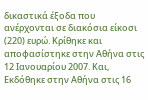δικαστικά έξοδα που ανέρχονται σε διακόσια είκοσι (220) ευρώ. Κρίθηκε και αποφασίστηκε στην Αθήνα στις 12 Ιανουαρίου 2007. Και, Εκδόθηκε στην Αθήνα στις 16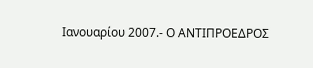Ιανουαρίου 2007.- Ο ΑΝΤΙΠΡΟΕΔΡΟΣ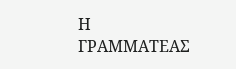Η ΓΡΑΜΜΑΤΕΑΣ